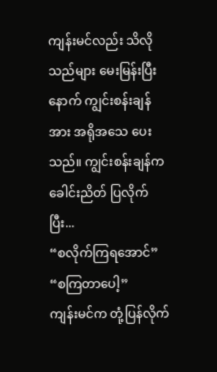ကျန်းမင်လည်း သိလိုသည်များ မေးမြန်းပြီးနောက် ကျွင်းစန်းချန်အား အရိုအသေ ပေးသည်။ ကျွင်းစန်းချန်က ခေါင်းညိတ် ပြလိုက်ပြီး...
“စလိုက်ကြရအောင်”
“စကြတာပေါ့”
ကျန်းမင်က တုံ့ပြန်လိုက်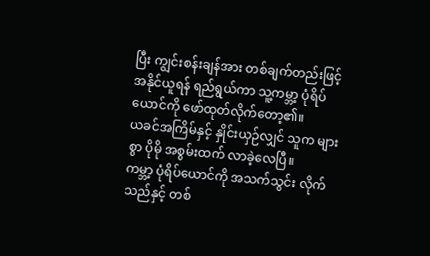ပြီး ကျွင်းစန်းချန်အား တစ်ချက်တည်းဖြင့် အနိုင်ယူရန် ရည်ရွယ်ကာ သူ့ကမ္ဘာ့ ပုံရိပ်ယောင်ကို ဖော်ထုတ်လိုက်တော့၏။
ယခင်အကြိမ်နှင့် နှိုင်းယှဉ်လျှင် သူက များစွာ ပိုမို အစွမ်းထက် လာခဲ့လေပြီ။
ကမ္ဘာ့ ပုံရိပ်ယောင်ကို အသက်သွင်း လိုက်သည်နှင့် တစ်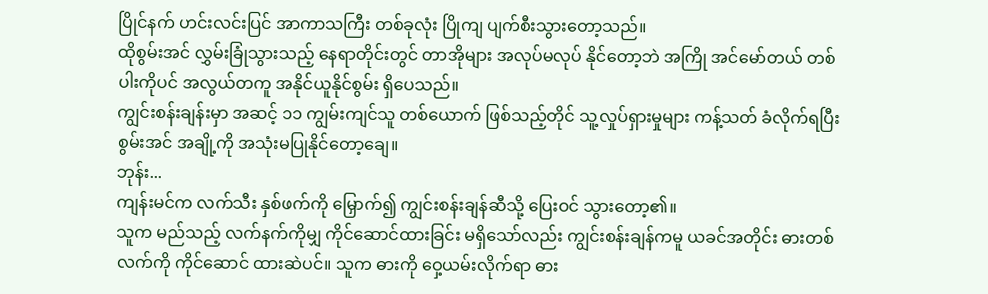ပြိုင်နက် ဟင်းလင်းပြင် အာကာသကြီး တစ်ခုလုံး ပြိုကျ ပျက်စီးသွားတော့သည်။
ထိုစွမ်းအင် လွှမ်းခြုံသွားသည့် နေရာတိုင်းတွင် တာအိုများ အလုပ်မလုပ် နိုင်တော့ဘဲ အကြို အင်မော်တယ် တစ်ပါးကိုပင် အလွယ်တကူ အနိုင်ယူနိုင်စွမ်း ရှိပေသည်။
ကျွင်းစန်းချန်းမှာ အဆင့် ၁၁ ကျွမ်းကျင်သူ တစ်ယောက် ဖြစ်သည့်တိုင် သူ့လှုပ်ရှားမှုများ ကန့်သတ် ခံလိုက်ရပြီး စွမ်းအင် အချို့ကို အသုံးမပြုနိုင်တော့ချေ။
ဘုန်း...
ကျန်းမင်က လက်သီး နှစ်ဖက်ကို မြှောက်၍ ကျွင်းစန်းချန်ဆီသို့ ပြေးဝင် သွားတော့၏။
သူက မည်သည့် လက်နက်ကိုမျှ ကိုင်ဆောင်ထားခြင်း မရှိသော်လည်း ကျွင်းစန်းချန်ကမူ ယခင်အတိုင်း ဓားတစ်လက်ကို ကိုင်ဆောင် ထားဆဲပင်။ သူက ဓားကို ဝှေ့ယမ်းလိုက်ရာ ဓား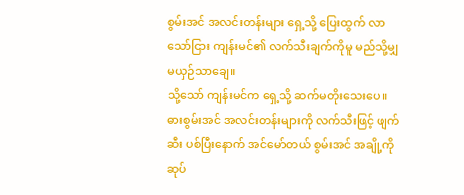စွမ်းအင် အလင်းတန်းများ ရှေ့သို့ ပြေးထွက် လာသော်ငြား ကျန်းမင်၏ လက်သီးချက်ကိုမူ မည်သို့မျှ မယှဉ်သာချေ။
သို့သော် ကျန်းမင်က ရှေ့သို့ ဆက်မတိုးသေးပေ။ ဓားစွမ်းအင် အလင်းတန်းများကို လက်သီးဖြင့် ဖျက်ဆီး ပစ်ပြီးနောက် အင်မော်တယ် စွမ်းအင် အချို့ကို ဆုပ်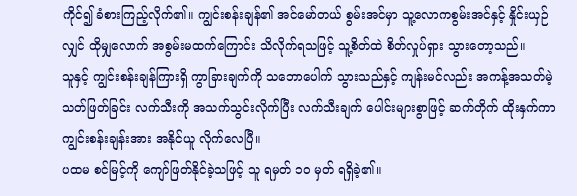ကိုင်၍ ခံစားကြည့်လိုက်၏။ ကျွင်းစန်းချန်၏ အင်မော်တယ် စွမ်းအင်မှာ သူ့လောကစွမ်းအင်နှင့် နှိုင်းယှဉ်လျှင် ထိုမျှလောက် အစွမ်းမထက်ကြောင်း သိလိုက်ရသဖြင့် သူ့စိတ်ထဲ စိတ်လှုပ်ရှား သွားတော့သည်။
သူနှင့် ကျွင်းစန်းချန်ကြားရှိ ကွာခြားချက်ကို သဘောပေါက် သွားသည်နှင့် ကျန်းမင်လည်း အကန့်အသတ်မဲ့ သတ်ဖြတ်ခြင်း လက်သီးကို အသက်သွင်းလိုက်ပြီး လက်သီးချက် ပေါင်းများစွာဖြင့် ဆက်တိုက် ထိုးနှက်ကာ ကျွင်းစန်းချန်းအား အနိုင်ယူ လိုက်လေပြီ။
ပထမ စင်မြင့်ကို ကျော်ဖြတ်နိုင်ခဲ့သဖြင့် သူ ရမှတ် ၁၀ မှတ် ရရှိခဲ့၏။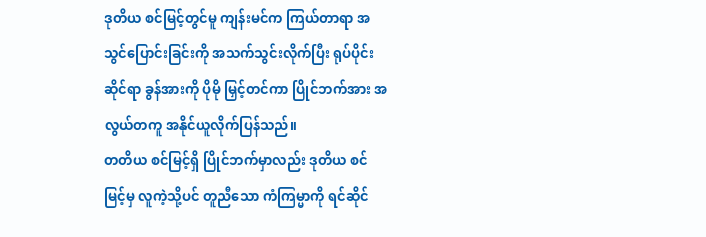ဒုတိယ စင်မြင့်တွင်မူ ကျန်းမင်က ကြယ်တာရာ အသွင်ပြောင်းခြင်းကို အသက်သွင်းလိုက်ပြီး ရုပ်ပိုင်းဆိုင်ရာ ခွန်အားကို ပိုမို မြှင့်တင်ကာ ပြိုင်ဘက်အား အလွယ်တကူ အနိုင်ယူလိုက်ပြန်သည်။
တတိယ စင်မြင့်ရှိ ပြိုင်ဘက်မှာလည်း ဒုတိယ စင်မြင့်မှ လူကဲ့သို့ပင် တူညီသော ကံကြမ္မာကို ရင်ဆိုင်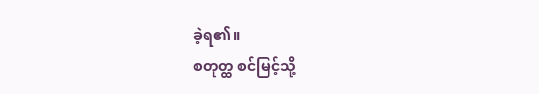ခဲ့ရ၏။
စတုတ္ထ စင်မြင့်သို့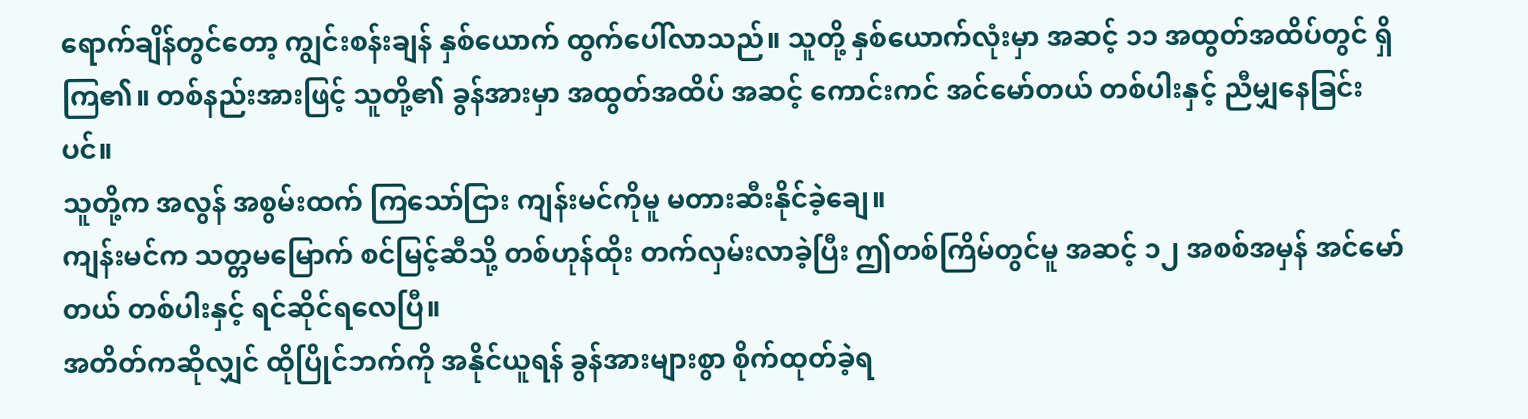ရောက်ချိန်တွင်တော့ ကျွင်းစန်းချန် နှစ်ယောက် ထွက်ပေါ်လာသည်။ သူတို့ နှစ်ယောက်လုံးမှာ အဆင့် ၁၁ အထွတ်အထိပ်တွင် ရှိကြ၏။ တစ်နည်းအားဖြင့် သူတို့၏ ခွန်အားမှာ အထွတ်အထိပ် အဆင့် ကောင်းကင် အင်မော်တယ် တစ်ပါးနှင့် ညီမျှနေခြင်းပင်။
သူတို့က အလွန် အစွမ်းထက် ကြသော်ငြား ကျန်းမင်ကိုမူ မတားဆီးနိုင်ခဲ့ချေ။
ကျန်းမင်က သတ္တမမြောက် စင်မြင့်ဆီသို့ တစ်ဟုန်ထိုး တက်လှမ်းလာခဲ့ပြီး ဤတစ်ကြိမ်တွင်မူ အဆင့် ၁၂ အစစ်အမှန် အင်မော်တယ် တစ်ပါးနှင့် ရင်ဆိုင်ရလေပြီ။
အတိတ်ကဆိုလျှင် ထိုပြိုင်ဘက်ကို အနိုင်ယူရန် ခွန်အားများစွာ စိုက်ထုတ်ခဲ့ရ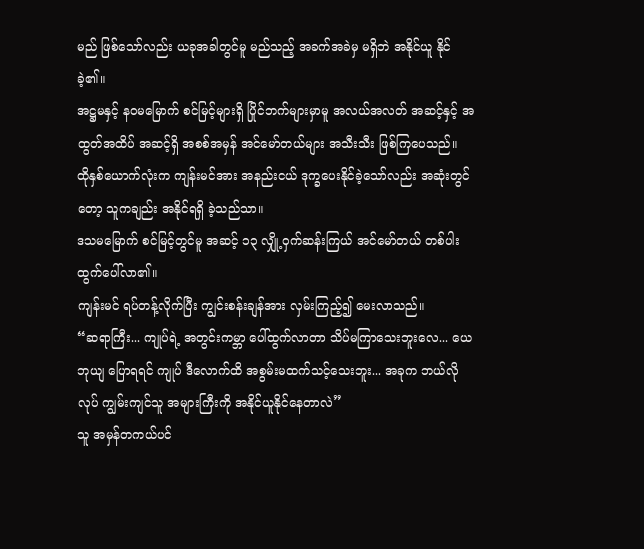မည် ဖြစ်သော်လည်း ယခုအခါတွင်မူ မည်သည့် အခက်အခဲမှ မရှိဘဲ အနိုင်ယူ နိုင်ခဲ့၏။
အဋ္ဌမနှင့် နဝမမြောက် စင်မြင့်များရှိ ပြိုင်ဘက်များမှာမူ အလယ်အလတ် အဆင့်နှင့် အထွတ်အထိပ် အဆင့်ရှိ အစစ်အမှန် အင်မော်တယ်များ အသီးသီး ဖြစ်ကြပေသည်။
ထိုနှစ်ယောက်လုံးက ကျန်းမင်အား အနည်းငယ် ဒုက္ခပေးနိုင်ခဲ့သော်လည်း အဆုံးတွင်တော့ သူကချည်း အနိုင်ရရှိ ခဲ့သည်သာ။
ဒသမမြောက် စင်မြင့်တွင်မူ အဆင့် ၁၃ လျှို့ဝှက်ဆန်းကြယ် အင်မော်တယ် တစ်ပါး ထွက်ပေါ်လာ၏။
ကျန်းမင် ရပ်တန့်လိုက်ပြီး ကျွင်းစန်းချန်အား လှမ်းကြည့်၍ မေးလာသည်။
“ဆရာကြီး... ကျုပ်ရဲ့ အတွင်းကမ္ဘာ ပေါ်ထွက်လာတာ သိပ်မကြာသေးဘူးလေ... ယေဘုယျ ပြောရရင် ကျုပ် ဒီလောက်ထိ အစွမ်းမထက်သင့်သေးဘူး... အခုက ဘယ်လိုလုပ် ကျွမ်းကျင်သူ အများကြီးကို အနိုင်ယူနိုင်နေတာလဲ”
သူ အမှန်တကယ်ပင်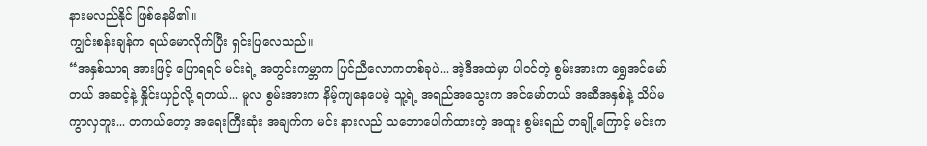နားမလည်နိုင် ဖြစ်နေမိ၏။
ကျွင်းစန်းချန်က ရယ်မောလိုက်ပြီး ရှင်းပြလေသည်။
“အနှစ်သာရ အားဖြင့် ပြောရရင် မင်းရဲ့ အတွင်းကမ္ဘာက ပြင်ညီလောကတစ်ခုပဲ... အဲ့ဒီအထဲမှာ ပါဝင်တဲ့ စွမ်းအားက ရွှေအင်မော်တယ် အဆင့်နဲ့ နှိုင်းယှဉ်လို့ ရတယ်... မူလ စွမ်းအားက နိမ့်ကျနေပေမဲ့ သူ့ရဲ့ အရည်အသွေးက အင်မော်တယ် အဆီအနှစ်နဲ့ သိပ်မကွာလှဘူး... တကယ်တော့ အရေးကြီးဆုံး အချက်က မင်း နားလည် သဘောပေါက်ထားတဲ့ အထူး စွမ်းရည် တချို့ကြောင့် မင်းက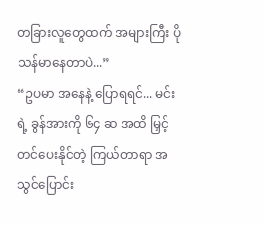တခြားလူတွေထက် အများကြီး ပိုသန်မာနေတာပဲ...”
“ဥပမာ အနေနဲ့ ပြောရရင်... မင်းရဲ့ ခွန်အားကို ၆၄ ဆ အထိ မြှင့်တင်ပေးနိုင်တဲ့ ကြယ်တာရာ အသွင်ပြောင်း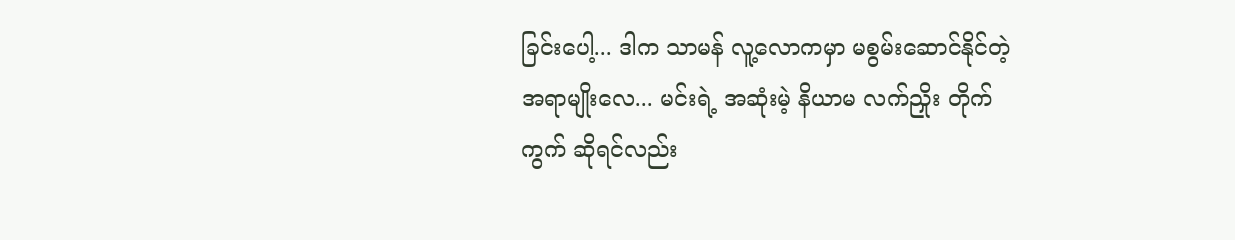ခြင်းပေါ့... ဒါက သာမန် လူ့လောကမှာ မစွမ်းဆောင်နိုင်တဲ့ အရာမျိုးလေ... မင်းရဲ့ အဆုံးမဲ့ နိယာမ လက်ညှိုး တိုက်ကွက် ဆိုရင်လည်း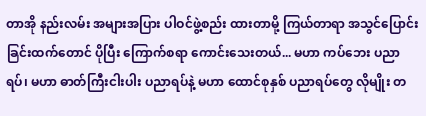တာအို နည်းလမ်း အများအပြား ပါဝင်ဖွဲ့စည်း ထားတာမို့ ကြယ်တာရာ အသွင်ပြောင်းခြင်းထက်တောင် ပိုပြီး ကြောက်စရာ ကောင်းသေးတယ်... မဟာ ကပ်ဘေး ပညာရပ်၊ မဟာ ဓာတ်ကြီးငါးပါး ပညာရပ်နဲ့ မဟာ ထောင်စုနှစ် ပညာရပ်တွေ လိုမျိုး တ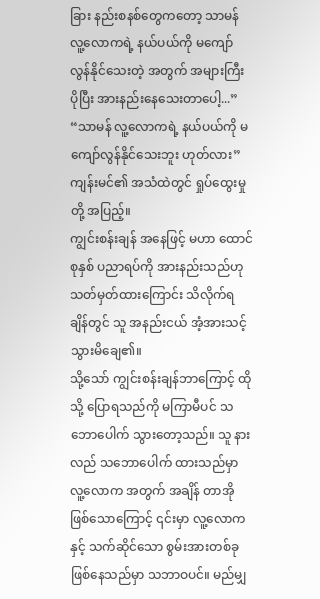ခြား နည်းစနစ်တွေကတော့ သာမန် လူ့လောကရဲ့ နယ်ပယ်ကို မကျော်လွန်နိုင်သေးတဲ့ အတွက် အများကြီး ပိုပြီး အားနည်းနေသေးတာပေါ့...”
“သာမန် လူ့လောကရဲ့ နယ်ပယ်ကို မကျော်လွန်နိုင်သေးဘူး ဟုတ်လား” ကျန်းမင်၏ အသံထဲတွင် ရှုပ်ထွေးမှုတို့ အပြည့်။
ကျွင်းစန်းချန် အနေဖြင့် မဟာ ထောင်စုနှစ် ပညာရပ်ကို အားနည်းသည်ဟု သတ်မှတ်ထားကြောင်း သိလိုက်ရချိန်တွင် သူ အနည်းငယ် အံ့အားသင့် သွားမိချေ၏။
သို့သော် ကျွင်းစန်းချန်ဘာကြောင့် ထိုသို့ ပြောရသည်ကို မကြာမီပင် သဘောပေါက် သွားတော့သည်။ သူ နားလည် သဘောပေါက် ထားသည်မှာ လူ့လောက အတွက် အချိန် တာအို ဖြစ်သောကြောင့် ၎င်းမှာ လူ့လောကနှင့် သက်ဆိုင်သော စွမ်းအားတစ်ခု ဖြစ်နေသည်မှာ သဘာဝပင်။ မည်မျှ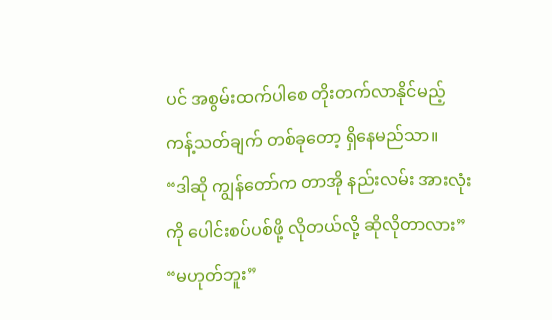ပင် အစွမ်းထက်ပါစေ တိုးတက်လာနိုင်မည့် ကန့်သတ်ချက် တစ်ခုတော့ ရှိနေမည်သာ။
“ဒါဆို ကျွန်တော်က တာအို နည်းလမ်း အားလုံးကို ပေါင်းစပ်ပစ်ဖို့ လိုတယ်လို့ ဆိုလိုတာလား”
“မဟုတ်ဘူး”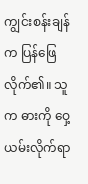ကျွင်းစန်းချန်က ပြန်ဖြေလိုက်၏။ သူက ဓားကို ဝှေ့ယမ်းလိုက်ရာ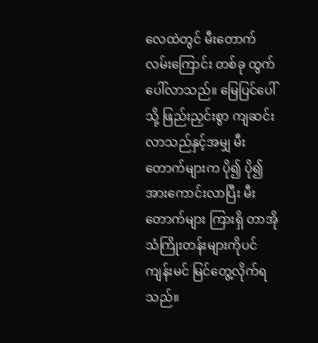လေထဲတွင် မီးတောက် လမ်းကြောင်း တစ်ခု ထွက်ပေါ်လာသည်။ မြေပြင်ပေါ်သို့ ဖြည်းညှင်းစွာ ကျဆင်းလာသည်နှင့်အမျှ မီးတောက်များက ပို၍ ပို၍ အားကောင်းလာပြီး မီးတောက်များ ကြားရှိ တာအို သံကြိုးတန်းများကိုပင် ကျန်းမင် မြင်တွေ့လိုက်ရသည်။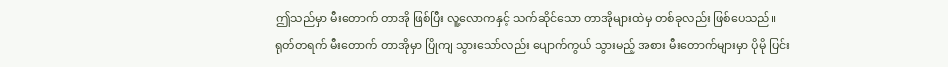ဤသည်မှာ မီးတောက် တာအို ဖြစ်ပြီး လူ့လောကနှင့် သက်ဆိုင်သော တာအိုများထဲမှ တစ်ခုလည်း ဖြစ်ပေသည်။
ရုတ်တရက် မီးတောက် တာအိုမှာ ပြိုကျ သွားသော်လည်း ပျောက်ကွယ် သွားမည့် အစား မီးတောက်များမှာ ပိုမို ပြင်း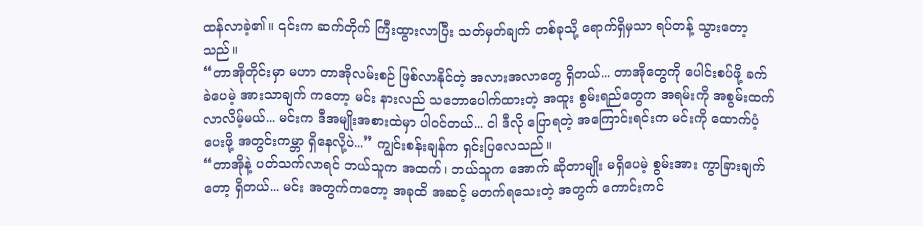ထန်လာခဲ့၏။ ၎င်းက ဆက်တိုက် ကြီးထွားလာပြီး သတ်မှတ်ချက် တစ်ခုသို့ ရောက်ရှိမှသာ ရပ်တန့် သွားတော့သည်။
“တာအိုတိုင်းမှာ မဟာ တာအိုလမ်းစဉ် ဖြစ်လာနိုင်တဲ့ အလားအလာတွေ ရှိတယ်... တာအိုတွေကို ပေါင်းစပ်ဖို့ ခက်ခဲပေမဲ့ အားသာချက် ကတော့ မင်း နားလည် သဘောပေါက်ထားတဲ့ အထူး စွမ်းရည်တွေက အရမ်းကို အစွမ်းထက် လာလိမ့်မယ်... မင်းက ဒီအမျိုးအစားထဲမှာ ပါဝင်တယ်... ငါ ဒီလို ပြောရတဲ့ အကြောင်းရင်းက မင်းကို ထောက်ပံ့ပေးဖို့ အတွင်းကမ္ဘာ ရှိနေလို့ပဲ...” ကျွင်းစန်းချန်က ရှင်းပြလေသည်။
“တာအိုနဲ့ ပတ်သက်လာရင် ဘယ်သူက အထက်၊ ဘယ်သူက အောက် ဆိုတာမျိုး မရှိပေမဲ့ စွမ်းအား ကွာခြားချက်တော့ ရှိတယ်... မင်း အတွက်ကတော့ အခုထိ အဆင့် မတက်ရသေးတဲ့ အတွက် ကောင်းကင်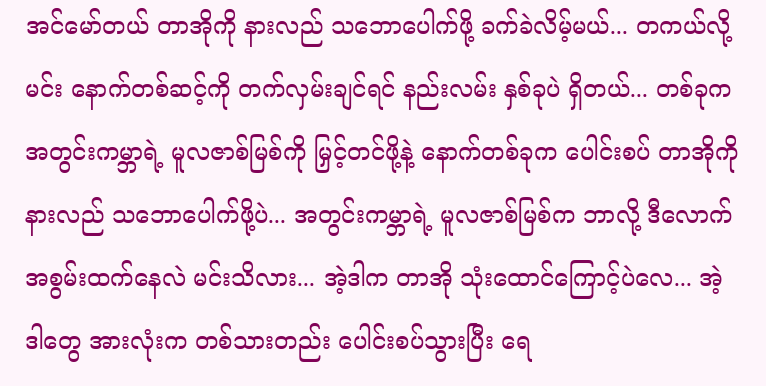အင်မော်တယ် တာအိုကို နားလည် သဘောပေါက်ဖို့ ခက်ခဲလိမ့်မယ်... တကယ်လို့ မင်း နောက်တစ်ဆင့်ကို တက်လှမ်းချင်ရင် နည်းလမ်း နှစ်ခုပဲ ရှိတယ်... တစ်ခုက အတွင်းကမ္ဘာရဲ့ မူလဇာစ်မြစ်ကို မြှင့်တင်ဖို့နဲ့ နောက်တစ်ခုက ပေါင်းစပ် တာအိုကို နားလည် သဘောပေါက်ဖို့ပဲ... အတွင်းကမ္ဘာရဲ့ မူလဇာစ်မြစ်က ဘာလို့ ဒီလောက် အစွမ်းထက်နေလဲ မင်းသိလား... အဲ့ဒါက တာအို သုံးထောင်ကြောင့်ပဲလေ... အဲ့ဒါတွေ အားလုံးက တစ်သားတည်း ပေါင်းစပ်သွားပြီး ရေ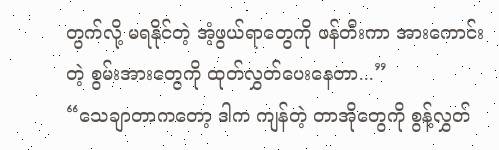တွက်လို့ မရနိုင်တဲ့ အံ့ဖွယ်ရာတွေကို ဖန်တီးကာ အားကောင်းတဲ့ စွမ်းအားတွေကို ထုတ်လွှတ်ပေးနေတာ...”
“သေချာတာကတော့ ဒါက ကျန်တဲ့ တာအိုတွေကို စွန့်လွှတ်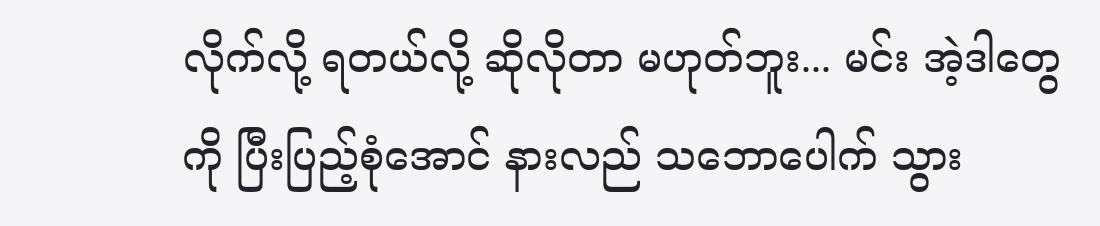လိုက်လို့ ရတယ်လို့ ဆိုလိုတာ မဟုတ်ဘူး... မင်း အဲ့ဒါတွေကို ပြီးပြည့်စုံအောင် နားလည် သဘောပေါက် သွား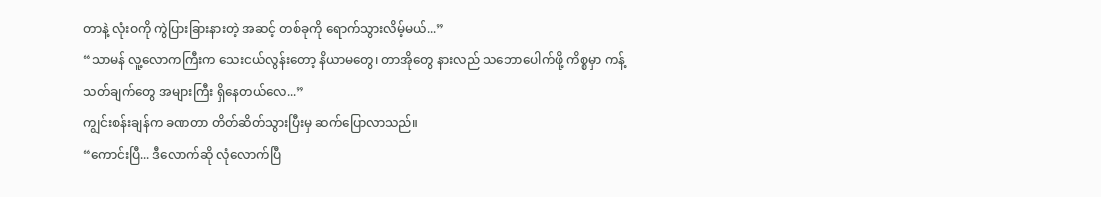တာနဲ့ လုံးဝကို ကွဲပြားခြားနားတဲ့ အဆင့် တစ်ခုကို ရောက်သွားလိမ့်မယ်...”
“သာမန် လူ့လောကကြီးက သေးငယ်လွန်းတော့ နိယာမတွေ၊ တာအိုတွေ နားလည် သဘောပေါက်ဖို့ ကိစ္စမှာ ကန့်သတ်ချက်တွေ အများကြီး ရှိနေတယ်လေ...”
ကျွင်းစန်းချန်က ခဏတာ တိတ်ဆိတ်သွားပြီးမှ ဆက်ပြောလာသည်။
“ကောင်းပြီ... ဒီလောက်ဆို လုံလောက်ပြီ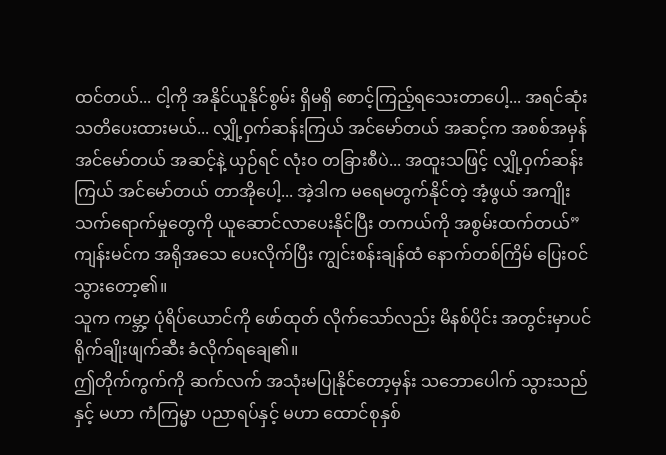ထင်တယ်... ငါ့ကို အနိုင်ယူနိုင်စွမ်း ရှိမရှိ စောင့်ကြည့်ရသေးတာပေါ့... အရင်ဆုံး သတိပေးထားမယ်... လျှို့ဝှက်ဆန်းကြယ် အင်မော်တယ် အဆင့်က အစစ်အမှန် အင်မော်တယ် အဆင့်နဲ့ ယှဉ်ရင် လုံးဝ တခြားစီပဲ... အထူးသဖြင့် လျှို့ဝှက်ဆန်းကြယ် အင်မော်တယ် တာအိုပေါ့... အဲ့ဒါက မရေမတွက်နိုင်တဲ့ အံ့ဖွယ် အကျိုးသက်ရောက်မှုတွေကို ယူဆောင်လာပေးနိုင်ပြီး တကယ်ကို အစွမ်းထက်တယ်”
ကျန်းမင်က အရိုအသေ ပေးလိုက်ပြီး ကျွင်းစန်းချန်ထံ နောက်တစ်ကြိမ် ပြေးဝင်သွားတော့၏။
သူက ကမ္ဘာ့ ပုံရိပ်ယောင်ကို ဖော်ထုတ် လိုက်သော်လည်း မိနစ်ပိုင်း အတွင်းမှာပင် ရိုက်ချိုးဖျက်ဆီး ခံလိုက်ရချေ၏။
ဤတိုက်ကွက်ကို ဆက်လက် အသုံးမပြုနိုင်တော့မှန်း သဘောပေါက် သွားသည်နှင့် မဟာ ကံကြမ္မာ ပညာရပ်နှင့် မဟာ ထောင်စုနှစ်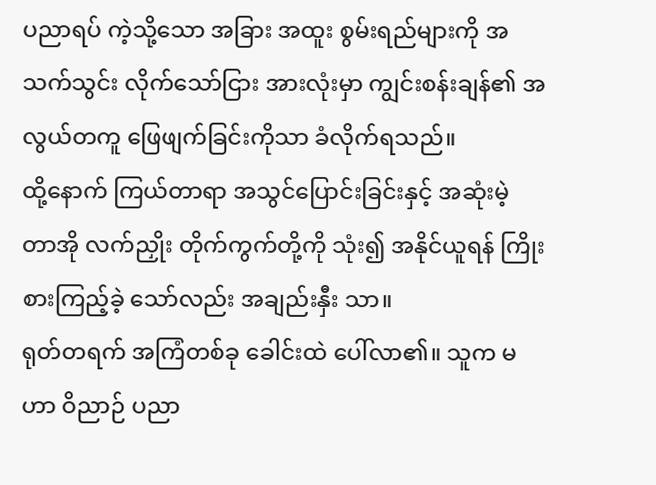ပညာရပ် ကဲ့သို့သော အခြား အထူး စွမ်းရည်များကို အသက်သွင်း လိုက်သော်ငြား အားလုံးမှာ ကျွင်းစန်းချန်၏ အလွယ်တကူ ဖြေဖျက်ခြင်းကိုသာ ခံလိုက်ရသည်။
ထို့နောက် ကြယ်တာရာ အသွင်ပြောင်းခြင်းနှင့် အဆုံးမဲ့ တာအို လက်ညှိုး တိုက်ကွက်တို့ကို သုံး၍ အနိုင်ယူရန် ကြိုးစားကြည့်ခဲ့ သော်လည်း အချည်းနှီး သာ။
ရုတ်တရက် အကြံတစ်ခု ခေါင်းထဲ ပေါ်လာ၏။ သူက မဟာ ဝိညာဉ် ပညာ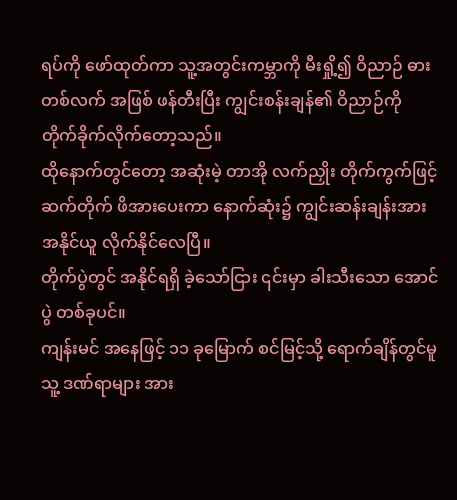ရပ်ကို ဖော်ထုတ်ကာ သူ့အတွင်းကမ္ဘာကို မီးရှို့၍ ဝိညာဉ် ဓားတစ်လက် အဖြစ် ဖန်တီးပြီး ကျွင်းစန်းချန်၏ ဝိညာဉ်ကို တိုက်ခိုက်လိုက်တော့သည်။
ထိုနောက်တွင်တော့ အဆုံးမဲ့ တာအို လက်ညှိုး တိုက်ကွက်ဖြင့် ဆက်တိုက် ဖိအားပေးကာ နောက်ဆုံး၌ ကျွင်းဆန်းချန်းအား အနိုင်ယူ လိုက်နိုင်လေပြီ။
တိုက်ပွဲတွင် အနိုင်ရရှိ ခဲ့သော်ငြား ၎င်းမှာ ခါးသီးသော အောင်ပွဲ တစ်ခုပင်။
ကျန်းမင် အနေဖြင့် ၁၁ ခုမြောက် စင်မြင့်သို့ ရောက်ချိန်တွင်မူ သူ့ ဒဏ်ရာများ အား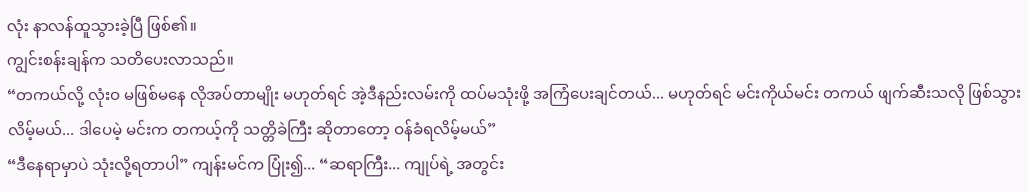လုံး နာလန်ထူသွားခဲ့ပြီ ဖြစ်၏။
ကျွင်းစန်းချန်က သတိပေးလာသည်။
“တကယ်လို့ လုံးဝ မဖြစ်မနေ လိုအပ်တာမျိုး မဟုတ်ရင် အဲ့ဒီနည်းလမ်းကို ထပ်မသုံးဖို့ အကြံပေးချင်တယ်... မဟုတ်ရင် မင်းကိုယ်မင်း တကယ် ဖျက်ဆီးသလို ဖြစ်သွားလိမ့်မယ်... ဒါပေမဲ့ မင်းက တကယ့်ကို သတ္တိခဲကြီး ဆိုတာတော့ ဝန်ခံရလိမ့်မယ်”
“ဒီနေရာမှာပဲ သုံးလို့ရတာပါ” ကျန်းမင်က ပြုံး၍... “ဆရာကြီး... ကျုပ်ရဲ့ အတွင်း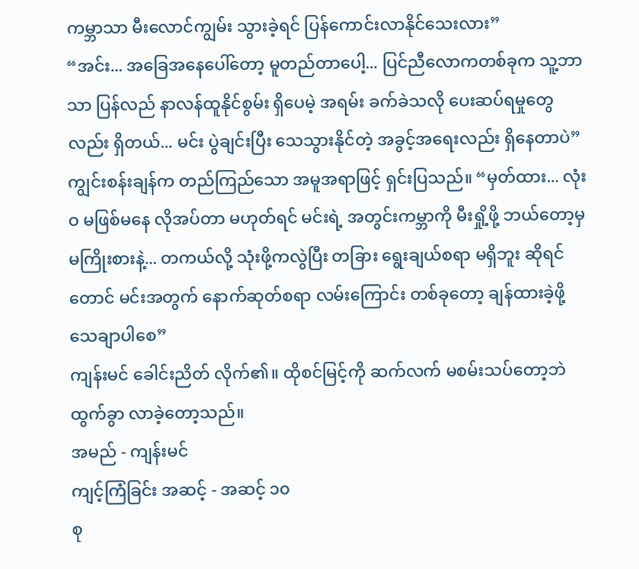ကမ္ဘာသာ မီးလောင်ကျွမ်း သွားခဲ့ရင် ပြန်ကောင်းလာနိုင်သေးလား”
“အင်း... အခြေအနေပေါ်တော့ မူတည်တာပေါ့... ပြင်ညီလောကတစ်ခုက သူ့ဘာသာ ပြန်လည် နာလန်ထူနိုင်စွမ်း ရှိပေမဲ့ အရမ်း ခက်ခဲသလို ပေးဆပ်ရမှုတွေလည်း ရှိတယ်... မင်း ပွဲချင်းပြီး သေသွားနိုင်တဲ့ အခွင့်အရေးလည်း ရှိနေတာပဲ” ကျွင်းစန်းချန်က တည်ကြည်သော အမူအရာဖြင့် ရှင်းပြသည်။ “မှတ်ထား... လုံးဝ မဖြစ်မနေ လိုအပ်တာ မဟုတ်ရင် မင်းရဲ့ အတွင်းကမ္ဘာကို မီးရှို့ဖို့ ဘယ်တော့မှ မကြိုးစားနဲ့... တကယ်လို့ သုံးဖို့ကလွဲပြီး တခြား ရွေးချယ်စရာ မရှိဘူး ဆိုရင်တောင် မင်းအတွက် နောက်ဆုတ်စရာ လမ်းကြောင်း တစ်ခုတော့ ချန်ထားခဲ့ဖို့ သေချာပါစေ”
ကျန်းမင် ခေါင်းညိတ် လိုက်၏။ ထိုစင်မြင့်ကို ဆက်လက် မစမ်းသပ်တော့ဘဲ ထွက်ခွာ လာခဲ့တော့သည်။
အမည် - ကျန်းမင်
ကျင့်ကြံခြင်း အဆင့် - အဆင့် ၁၀
စု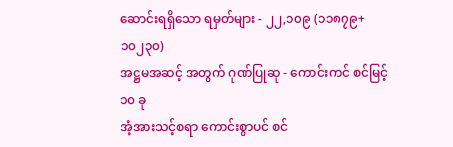ဆောင်းရရှိသော ရမှတ်များ - ၂၂,၁၀၉ (၁၁၈၇၉+၁၀၂၃၀)
အဋ္ဌမအဆင့် အတွက် ဂုဏ်ပြုဆု - ကောင်းကင် စင်မြင့် ၁၀ ခု
အံ့အားသင့်စရာ ကောင်းစွာပင် စင်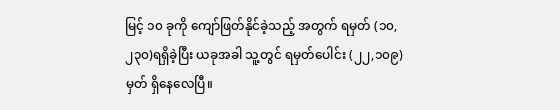မြင့် ၁၀ ခုကို ကျော်ဖြတ်နိုင်ခဲ့သည့် အတွက် ရမှတ် (၁၀,၂၃၀)ရရှိခဲ့ပြီး ယခုအခါ သူ့တွင် ရမှတ်ပေါင်း (၂၂,၁၀၉) မှတ် ရှိနေလေပြီ။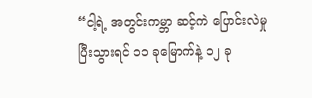“ငါ့ရဲ့ အတွင်းကမ္ဘာ ဆင့်ကဲ ပြောင်းလဲမှု ပြီးသွားရင် ၁၁ ခုမြောက်နဲ့ ၁၂ ခု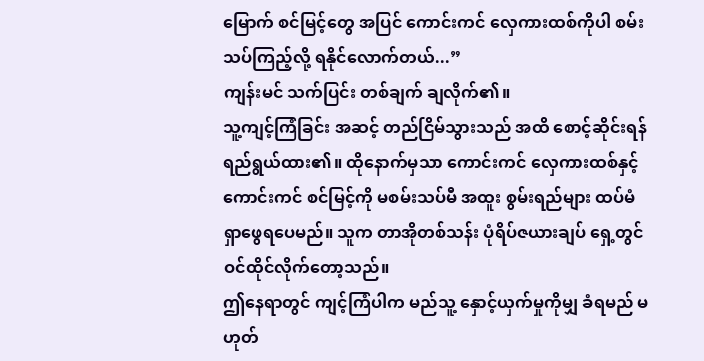မြောက် စင်မြင့်တွေ အပြင် ကောင်းကင် လှေကားထစ်ကိုပါ စမ်းသပ်ကြည့်လို့ ရနိုင်လောက်တယ်...”
ကျန်းမင် သက်ပြင်း တစ်ချက် ချလိုက်၏။
သူ့ကျင့်ကြံခြင်း အဆင့် တည်ငြိမ်သွားသည် အထိ စောင့်ဆိုင်းရန် ရည်ရွယ်ထား၏။ ထိုနောက်မှသာ ကောင်းကင် လှေကားထစ်နှင့် ကောင်းကင် စင်မြင့်ကို မစမ်းသပ်မီ အထူး စွမ်းရည်များ ထပ်မံ ရှာဖွေရပေမည်။ သူက တာအိုတစ်သန်း ပုံရိပ်ဇယားချပ် ရှေ့တွင် ဝင်ထိုင်လိုက်တော့သည်။
ဤနေရာတွင် ကျင့်ကြံပါက မည်သူ့ နှောင့်ယှက်မှုကိုမျှ ခံရမည် မဟုတ်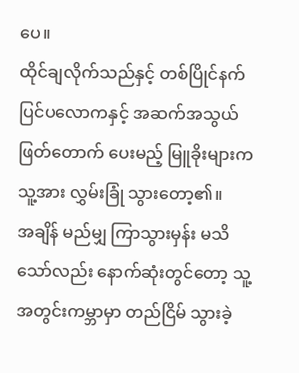ပေ။
ထိုင်ချလိုက်သည်နှင့် တစ်ပြိုင်နက် ပြင်ပလောကနှင့် အဆက်အသွယ် ဖြတ်တောက် ပေးမည့် မြူခိုးများက သူ့အား လွှမ်းခြုံ သွားတော့၏။
အချိန် မည်မျှ ကြာသွားမှန်း မသိသော်လည်း နောက်ဆုံးတွင်တော့ သူ့အတွင်းကမ္ဘာမှာ တည်ငြိမ် သွားခဲ့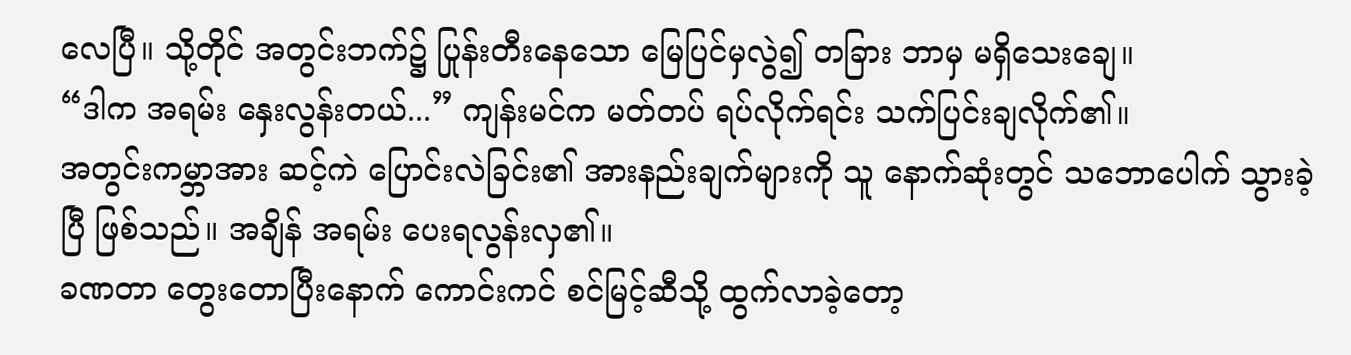လေပြီ။ သို့တိုင် အတွင်းဘက်၌ ပြုန်းတီးနေသော မြေပြင်မှလွဲ၍ တခြား ဘာမှ မရှိသေးချေ။
“ဒါက အရမ်း နှေးလွန်းတယ်...” ကျန်းမင်က မတ်တပ် ရပ်လိုက်ရင်း သက်ပြင်းချလိုက်၏။
အတွင်းကမ္ဘာအား ဆင့်ကဲ ပြောင်းလဲခြင်း၏ အားနည်းချက်များကို သူ နောက်ဆုံးတွင် သဘောပေါက် သွားခဲ့ပြီ ဖြစ်သည်။ အချိန် အရမ်း ပေးရလွန်းလှ၏။
ခဏတာ တွေးတောပြီးနောက် ကောင်းကင် စင်မြင့်ဆီသို့ ထွက်လာခဲ့တော့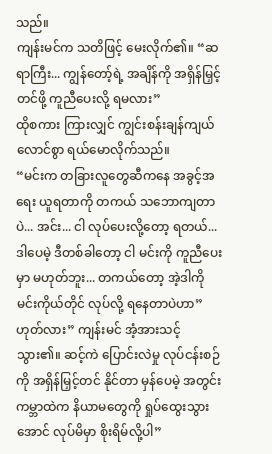သည်။
ကျန်းမင်က သတိဖြင့် မေးလိုက်၏။ “ဆရာကြီး... ကျွန်တော့်ရဲ့ အချိန်ကို အရှိန်မြှင့်တင်ဖို့ ကူညီပေးလို့ ရမလား”
ထိုစကား ကြားလျှင် ကျွင်းစန်းချန်ကျယ်လောင်စွာ ရယ်မောလိုက်သည်။
“မင်းက တခြားလူတွေဆီကနေ အခွင့်အရေး ယူရတာကို တကယ် သဘောကျတာပဲ... အင်း... ငါ လုပ်ပေးလို့တော့ ရတယ်... ဒါပေမဲ့ ဒီတစ်ခါတော့ ငါ မင်းကို ကူညီပေးမှာ မဟုတ်ဘူး... တကယ်တော့ အဲ့ဒါကို မင်းကိုယ်တိုင် လုပ်လို့ ရနေတာပဲဟာ”
ဟုတ်လား” ကျန်းမင် အံ့အားသင့် သွား၏။ ဆင့်ကဲ ပြောင်းလဲမှု လုပ်ငန်းစဉ်ကို အရှိန်မြှင့်တင် နိုင်တာ မှန်ပေမဲ့ အတွင်းကမ္ဘာထဲက နိယာမတွေကို ရှုပ်ထွေးသွားအောင် လုပ်မိမှာ စိုးရိမ်လို့ပါ”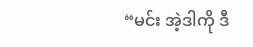“မင်း အဲ့ဒါကို ဒီ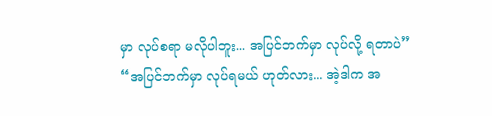မှာ လုပ်စရာ မလိုပါဘူး... အပြင်ဘက်မှာ လုပ်လို့ ရတာပဲ”
“အပြင်ဘက်မှာ လုပ်ရမယ် ဟုတ်လား... အဲ့ဒါက အ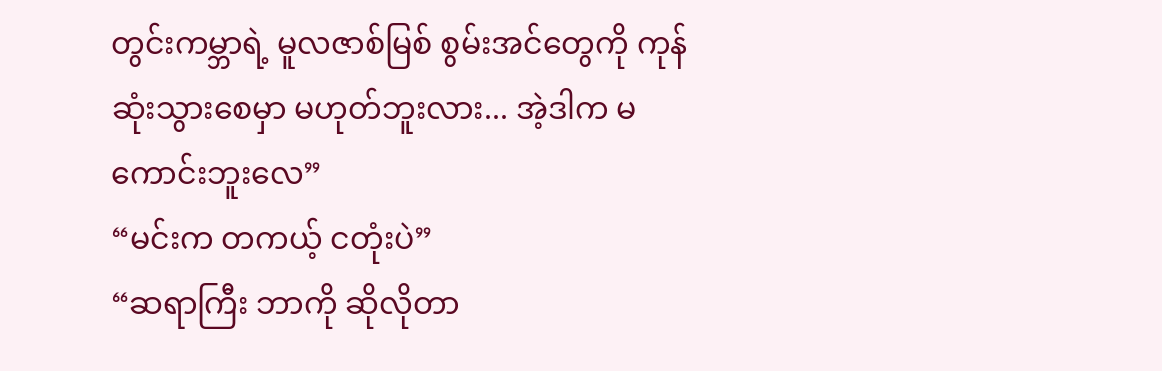တွင်းကမ္ဘာရဲ့ မူလဇာစ်မြစ် စွမ်းအင်တွေကို ကုန်ဆုံးသွားစေမှာ မဟုတ်ဘူးလား... အဲ့ဒါက မကောင်းဘူးလေ”
“မင်းက တကယ့် ငတုံးပဲ”
“ဆရာကြီး ဘာကို ဆိုလိုတာ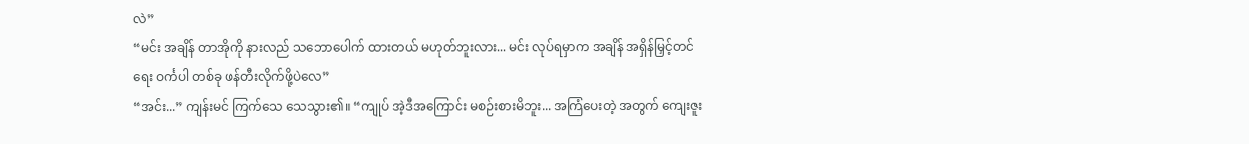လဲ”
“မင်း အချိန် တာအိုကို နားလည် သဘောပေါက် ထားတယ် မဟုတ်ဘူးလား... မင်း လုပ်ရမှာက အချိန် အရှိန်မြှင့်တင်ရေး ဝင်္ကပါ တစ်ခု ဖန်တီးလိုက်ဖို့ပဲလေ”
“အင်း...” ကျန်းမင် ကြက်သေ သေသွား၏။ “ကျုပ် အဲ့ဒီအကြောင်း မစဉ်းစားမိဘူး... အကြံပေးတဲ့ အတွက် ကျေးဇူး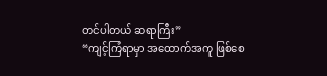တင်ပါတယ် ဆရာကြီး”
“ကျင့်ကြံရာမှာ အထောက်အကူ ဖြစ်စေ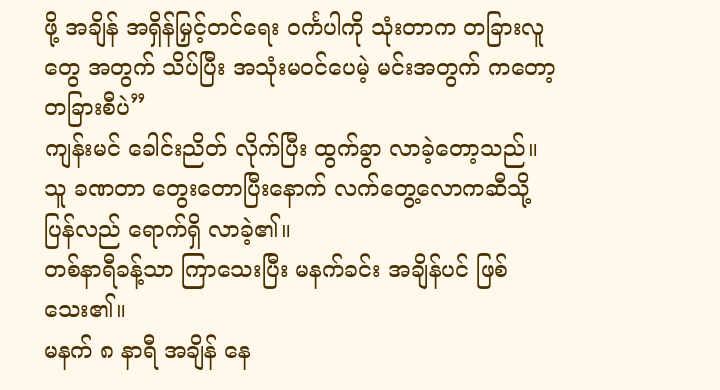ဖို့ အချိန် အရှိန်မြှင့်တင်ရေး ဝင်္ကပါကို သုံးတာက တခြားလူတွေ အတွက် သိပ်ပြီး အသုံးမဝင်ပေမဲ့ မင်းအတွက် ကတော့ တခြားစီပဲ”
ကျန်းမင် ခေါင်းညိတ် လိုက်ပြီး ထွက်ခွာ လာခဲ့တော့သည်။
သူ ခဏတာ တွေးတောပြီးနောက် လက်တွေ့လောကဆီသို့ ပြန်လည် ရောက်ရှိ လာခဲ့၏။
တစ်နာရီခန့်သာ ကြာသေးပြီး မနက်ခင်း အချိန်ပင် ဖြစ်သေး၏။
မနက် ၈ နာရီ အချိန် နေ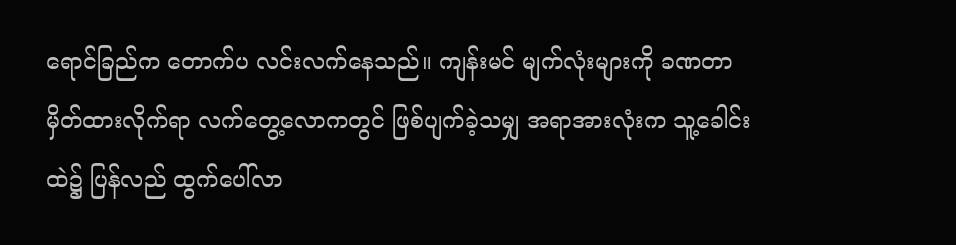ရောင်ခြည်က တောက်ပ လင်းလက်နေသည်။ ကျန်းမင် မျက်လုံးများကို ခဏတာ မှိတ်ထားလိုက်ရာ လက်တွေ့လောကတွင် ဖြစ်ပျက်ခဲ့သမျှ အရာအားလုံးက သူ့ခေါင်းထဲ၌ ပြန်လည် ထွက်ပေါ်လာ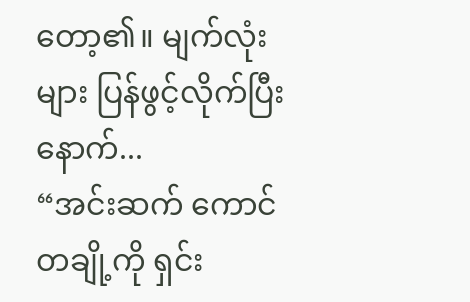တော့၏။ မျက်လုံးများ ပြန်ဖွင့်လိုက်ပြီးနောက်...
“အင်းဆက် ကောင်တချို့ကို ရှင်း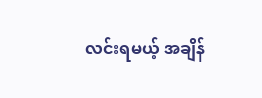လင်းရမယ့် အချိန်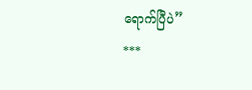ရောက်ပြီပဲ”
***